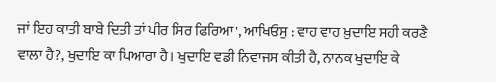ਜਾਂ ਇਹ ਕਾਤੀ ਬਾਬੇ ਦਿਤੀ ਤਾਂ ਪੀਰ ਸਿਰ ਫਿਰਿਆ', ਆਖਿਓਸੁ : ਵਾਹ ਵਾਹ ਖ਼ੁਦਾਇ ਸਹੀ ਕਰਣੈ ਵਾਲਾ ਹੈ?, ਖੁਦਾਇ ਕਾ ਪਿਆਰਾ ਹੈ। ਖੁਦਾਇ ਵਡੀ ਨਿਵਾਜਸ ਕੀਤੀ ਹੈ, ਨਾਨਕ ਖੁਦਾਇ ਕੇ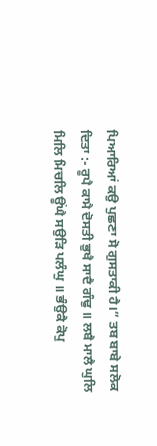ਪਿਆਰਿਆਂ ਕਉ ਪੁਛਣਾ ਸੋ ਗੁਸਤਾਕੀ ਹੈ।” ਤਬ ਬਾਬੇ ਸਲੋਕ ਦਿਤਾ :- ਰੂਪੈ ਕਾਮੈ ਦੋਸਤੀ ਭੁਖੈ ਸਾਦੈ ਗੰਢੁ ॥ ਲਬੈ ਮਾਲੈ ਘੁਲਿ ਮਿਲਿ ਮਿਚਲਿ ਊਂਘੈ ਸਉੜਿ ਪਲੰਘੁ ॥ ਭੰਉਕੈ ਕੋਪੁ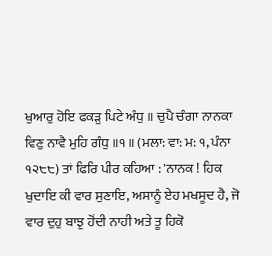ਖੁਆਰੁ ਹੋਇ ਫਕੜੁ ਪਿਟੇ ਅੰਧੁ ॥ ਚੁਪੈ ਚੰਗਾ ਨਾਨਕਾ ਵਿਣੁ ਨਾਵੈ ਮੁਹਿ ਗੰਧੁ ॥੧॥ (ਮਲਾ: ਵਾ: ਮ: ੧, ਪੰਨਾ ੧੨੮੮) ਤਾਂ ਫਿਰਿ ਪੀਰ ਕਹਿਆ : 'ਨਾਨਕ ! ਹਿਕ ਖੁਦਾਇ ਕੀ ਵਾਰ ਸੁਣਾਇ, ਅਸਾਨੂੰ ਏਹ ਮਖਸੂਦ ਹੈ, ਜੋ ਵਾਰ ਦੁਹੁ ਬਾਝੁ ਹੋਂਦੀ ਨਾਹੀ ਅਤੇ ਤੂ ਹਿਕੋ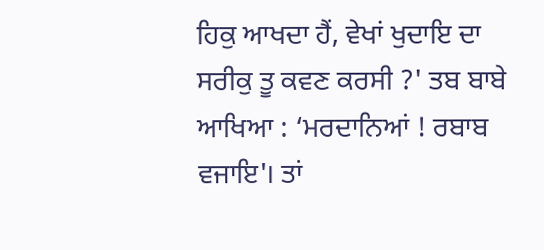ਹਿਕੁ ਆਖਦਾ ਹੈਂ, ਵੇਖਾਂ ਖੁਦਾਇ ਦਾ ਸਰੀਕੁ ਤੂ ਕਵਣ ਕਰਸੀ ?' ਤਬ ਬਾਬੇ ਆਖਿਆ : ‘ਮਰਦਾਨਿਆਂ ! ਰਬਾਬ ਵਜਾਇ'। ਤਾਂ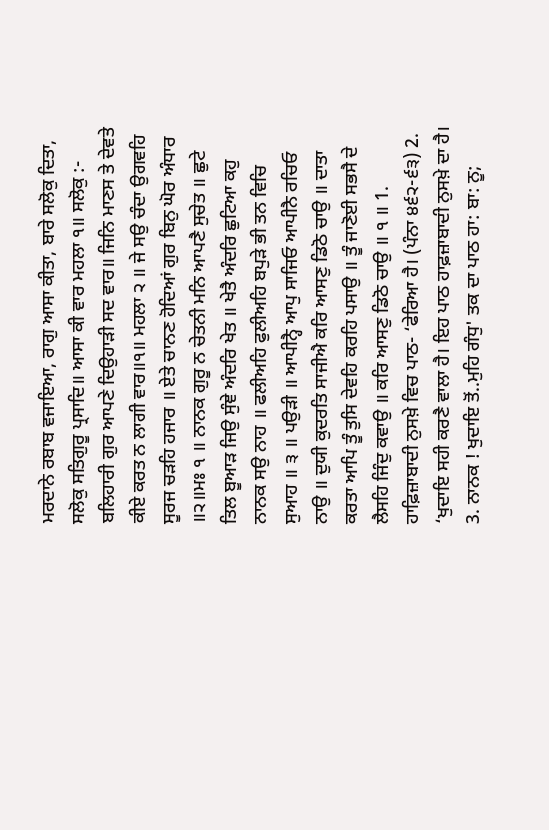ਮਰਦਾਨੇ ਰਬਾਬ ਵਜਾਇਆ, ਰਾਗੁ ਆਸਾ ਕੀਤਾ, ਬਾਰੇ ਸਲੋਕੁ ਦਿਤਾ, ਸਲੋਕੁ ਸਤਿਗੁਰੂ ਪ੍ਰਸਾਦਿ॥ ਆਸਾ ਕੀ ਵਾਰ ਮਹਲਾ ੧॥ ਸਲੋਕੁ :- ਬਲਿਹਾਰੀ ਗੁਰ ਆਪਣੇ ਦਿਉਹਾੜੀ ਸਦ ਵਾਰ॥ ਜਿਨਿ ਮਾਣਸ ਤੇ ਦੇਵਤੇ ਕੀਏ ਕਰਤ ਨ ਲਾਗੀ ਵਾਰ॥੧॥ ਮਹਲਾ ੨ ॥ ਜੇ ਸਉ ਚੰਦਾ ਉਗਵਹਿ ਸੂਰਜ ਚੜਹਿ ਹਜਾਰ ॥ ਏਤੇ ਚਾਨਣ ਹੋਦਿਆਂ ਗੁਰ ਬਿਨੁ ਘੋਰ ਅੰਧਾਰ ॥੨॥ਮਃ ੧ ॥ ਨਾਨਕ ਗੁਰੂ ਨ ਚੇਤਨੀ ਮਨਿ ਆਪਣੈ ਸੁਚੇਤ ॥ ਛੁਟੇ ਤਿਲ ਬੂਆੜ ਜਿਉ ਸੁੰਞੇ ਅੰਦਰਿ ਖੇਤ ॥ ਖੇਤੈ ਅੰਦਰਿ ਛੁਟਿਆ ਕਹੁ ਨਾਨਕ ਸਉ ਨਾਹ ॥ ਫਲੀਅਹਿ ਫੁਲੀਅਹਿ ਬਪੁੜੇ ਭੀ ਤਨ ਵਿਚਿ ਸੁਆਹ ॥ ੩ ॥ ਪਉੜੀ ॥ ਆਪੀਨ੍ਹੈ ਆਪੁ ਸਾਜਿਓ ਆਪੀਨੈ ਰਚਿਓ ਨਾਉ ॥ ਦੁਯੀ ਕੁਦਰਤਿ ਸਾਜੀਐ ਕਰਿ ਆਸਣੁ ਡਿਠੋ ਚਾਉ ॥ ਦਾਤਾ ਕਰਤਾ ਆਪਿ ਤੂੰ ਤੁਸਿ ਦੇਵਹਿ ਕਰਹਿ ਪਸਾਉ ॥ ਤੂੰ ਜਾਣੋਈ ਸਭਸੈ ਦੇ ਲੈਸਹਿ ਜਿੰਦੁ ਕਵਾਉ ॥ ਕਰਿ ਆਸਣੁ ਡਿਠੋ ਚਾਉ ॥ ੧ ॥ 1. ਹਾਫ਼ਿਜ਼ਾਬਾਦੀ ਨੁਸਖ਼ੇ ਵਿਚ ਪਾਠ- ‘ਫੇਰਿਆ ਹੈ। (ਪੰਨਾ ੪੬੨-੬੩) 2. ‘ਖੁਦਾਇ ਸਹੀ ਕਰਣੈ ਵਾਲਾ ਹੈ। ਇਹ ਪਾਠ ਹਾਫ਼ਜ਼ਾਬਾਦੀ ਨੁਸਖ਼ੇ ਦਾ ਹੈ। 3. ਨਾਨਕ ! ਖੁਦਾਇ ਤੋਂ..ਮੁਹਿ ਗੰਧੁ' ਤਕ ਦਾ ਪਾਠ ਹਾ: ਬਾ: ਨੂ;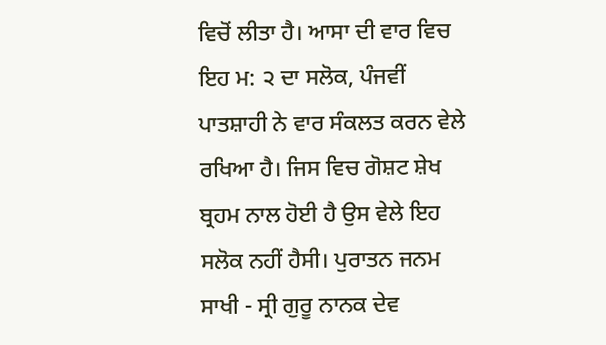ਵਿਚੋਂ ਲੀਤਾ ਹੈ। ਆਸਾ ਦੀ ਵਾਰ ਵਿਚ ਇਹ ਮ: ੨ ਦਾ ਸਲੋਕ, ਪੰਜਵੀਂ ਪਾਤਸ਼ਾਹੀ ਨੇ ਵਾਰ ਸੰਕਲਤ ਕਰਨ ਵੇਲੇ ਰਖਿਆ ਹੈ। ਜਿਸ ਵਿਚ ਗੋਸ਼ਟ ਸ਼ੇਖ ਬ੍ਰਹਮ ਨਾਲ ਹੋਈ ਹੈ ਉਸ ਵੇਲੇ ਇਹ ਸਲੋਕ ਨਹੀਂ ਹੈਸੀ। ਪੁਰਾਤਨ ਜਨਮ ਸਾਖੀ - ਸ੍ਰੀ ਗੁਰੂ ਨਾਨਕ ਦੇਵ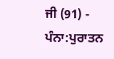ਜੀ (91) -
ਪੰਨਾ:ਪੁਰਾਤਨ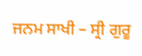ਜਨਮ ਸਾਖੀ – ਸ੍ਰੀ ਗੁਰੂ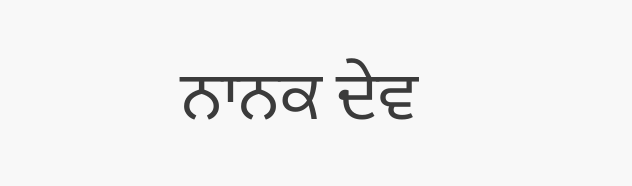ਨਾਨਕ ਦੇਵ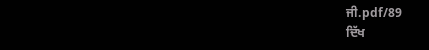ਜੀ.pdf/89
ਦਿੱਖ